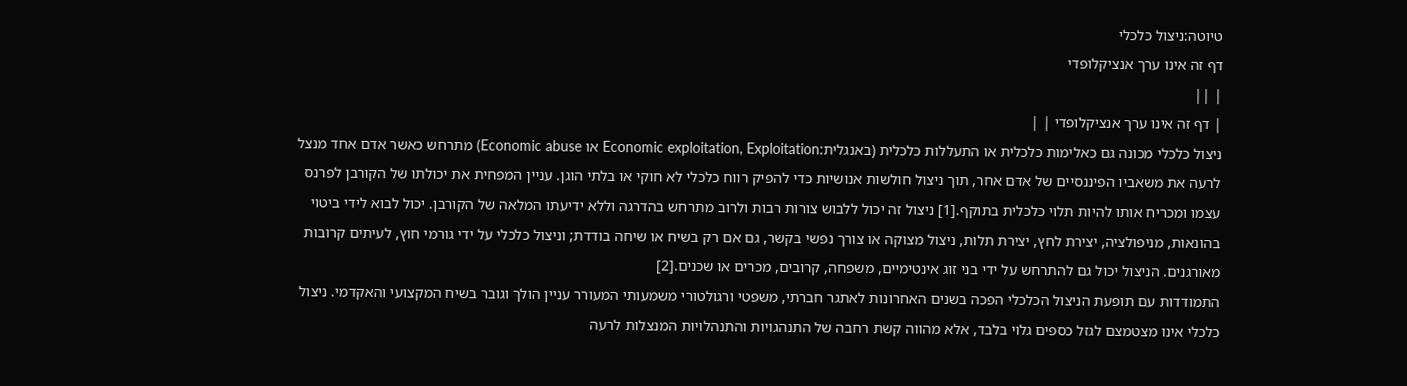טיוטה:ניצול כלכלי
דף זה אינו ערך אנציקלופדי
| ||
| דף זה אינו ערך אנציקלופדי | |
ניצול כלכלי מכונה גם כאלימות כלכלית או התעללות כלכלית (באנגלית:Economic exploitation, Exploitation או Economic abuse) מתרחש כאשר אדם אחד מנצל לרעה את משאביו הפיננסיים של אדם אחר, תוך ניצול חולשות אנושיות כדי להפיק רווח כלכלי לא חוקי או בלתי הוגן. עניין המפחית את יכולתו של הקורבן לפרנס עצמו ומכריח אותו להיות תלוי כלכלית בתוקף.[1] ניצול זה יכול ללבוש צורות רבות ולרוב מתרחש בהדרגה וללא ידיעתו המלאה של הקורבן. יכול לבוא לידי ביטוי בהונאות, מניפולציה, יצירת לחץ, יצירת תלות, ניצול מצוקה או צורך נפשי בקשר, גם אם רק בשיח או שיחה בודדת; וניצול כלכלי על ידי גורמי חוץ, לעיתים קרובות מאורגנים. הניצול יכול גם להתרחש על ידי בני זוג אינטימיים, משפחה, קרובים, מכרים או שכנים.[2]
התמודדות עם תופעת הניצול הכלכלי הפכה בשנים האחרונות לאתגר חברתי, משפטי ורגולטורי משמעותי המעורר עניין הולך וגובר בשיח המקצועי והאקדמי. ניצול כלכלי אינו מצטמצם לגזל כספים גלוי בלבד, אלא מהווה קשת רחבה של התנהגויות והתנהלויות המנצלות לרעה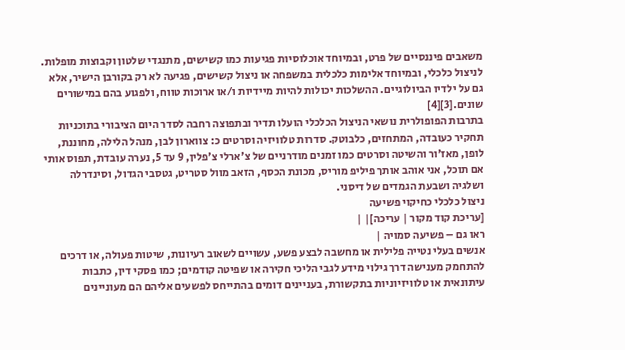משאבים פיננסיים של פרט, ובמיוחד אוכלוסיות פגיעות כמו קשישים, מתנגדי שלטון וקבוצות מופלות. לניצול כלכלי, ובמיוחד אלימות כלכלית במשפחה או ניצול קשישים, פגיעה לא רק בקורבן הישיר, אלא גם על ילדיו הביולוגיים. ההשלכות יכולות להיות מיידיות ו/או ארוכות טווח, ולפגוע בהם במישורים שונים.[3][4]
בתרבות הפופולרית נושאי הניצול הכלכלי הועלו תדיר ובתפוצה רחבה לסדר היום הציבורי בתוכניות תחקיר כעובדה, המתחזים, כלבוטק. סדרות טלוויזיה וסרטים כ: צווארון לבן, מנהל הלילה, מחוננת, לופן, מאז'ור והשיטה וסרטים כמו זמנים מודרניים של צ'ארלי צ'פלין, 9 עד 5, נערה עובדת, תפוס אותי אם תוכל, אני אוהב אותך פיליפ מוריס, מכונת הכסף, הזאב מוול סטריט, גטסבי הגדול, וסינדרלה ושלגיה ושבעת הגמדים של דיסני.
ניצול כלכלי כחיקוי פשיעה
[עריכת קוד מקור | עריכה]| |
ראו גם – פשיעה סמויה |
אנשים בעלי נטייה פלילית או מחשבה לבצע פשע, עשויים לשאוב רעיונות, שיטות פעולה, או דרכים להתחמק מענישה דרך גילוי מידע לגבי הליכי חקירה או שפיטה קודמים; כמו פסקי דין, כתבות עיתונאית או טלוויזיוניות בתקשורת, בעניינים דומים בהתייחס לפשעים אליהם הם מעוניינים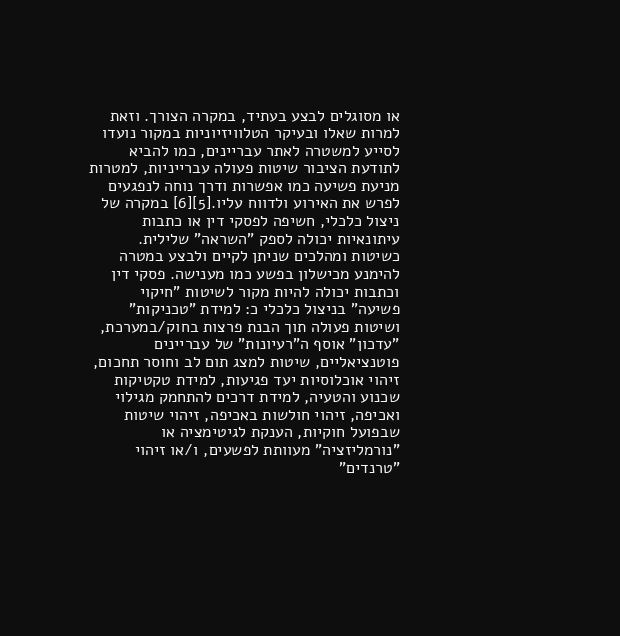או מסוגלים לבצע בעתיד, במקרה הצורך. וזאת למרות שאלו ובעיקר הטלוויזיוניות במקור נועדו לסייע למשטרה לאתר עבריינים, כמו להביא לתודעת הציבור שיטות פעולה עברייניות, למטרות מניעת פשיעה כמו אפשרות ודרך נוחה לנפגעים לפרש את האירוע ולדווח עליו.[5][6] במקרה של ניצול כלכלי, חשיפה לפסקי דין או כתבות עיתונאיות יכולה לספק "השראה" שלילית. כשיטות ומהלכים שניתן לקיים ולבצע במטרה להימנע מכישלון בפשע כמו מענישה. פסקי דין וכתבות יכולה להיות מקור לשיטות "חיקוי פשיעה" בניצול כלכלי כ: למידת "טכניקות" ושיטות פעולה תוך הבנת פרצות בחוק/במערכת, "עדכון" אוסף ה"רעיונות" של עבריינים פוטנציאליים, שיטות למצג תום לב וחוסר תחכום, זיהוי אוכלוסיות יעד פגיעות, למידת טקטיקות שכנוע והטעיה, למידת דרכים להתחמק מגילוי ואכיפה, זיהוי חולשות באכיפה, זיהוי שיטות שבפועל חוקיות, הענקת לגיטימציה או "נורמליזציה" מעוותת לפשעים, ו/או זיהוי "טרנדים"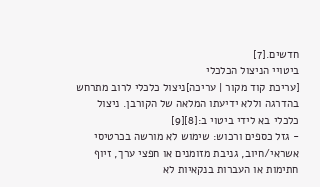חדשים.[7]
ביטויי הניצול הכלכלי
[עריכת קוד מקור | עריכה]ניצול כלכלי לרוב מתרחש בהדרגה וללא ידיעתו המלאה של הקורבן. ניצול כלכלי בא לידי ביטוי ב:[8][9]
- גזל כספים ורכוש: שימוש לא מורשה בכרטיסי אשראי/חיוב, גניבת מזומנים או חפצי ערך, זיוף חתימות או העברות בנקאיות לא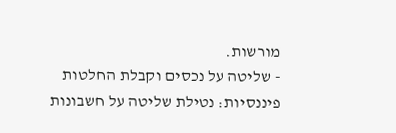מורשות.
- שליטה על נכסים וקבלת החלטות פיננסיות: נטילת שליטה על חשבונות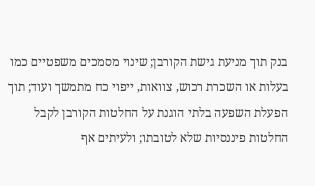בנק תוך מניעת גישת הקורבן; שינוי מסמכים משפטיים כמו בעלות או השכרת רכוש, צוואות, ייפוי כח מתמשך ועוד; תוך הפעלת השפעה בלתי הוגנת על החלטות הקורבן לקבל החלטות פיננסיות שלא לטובתו; ולעיתים אף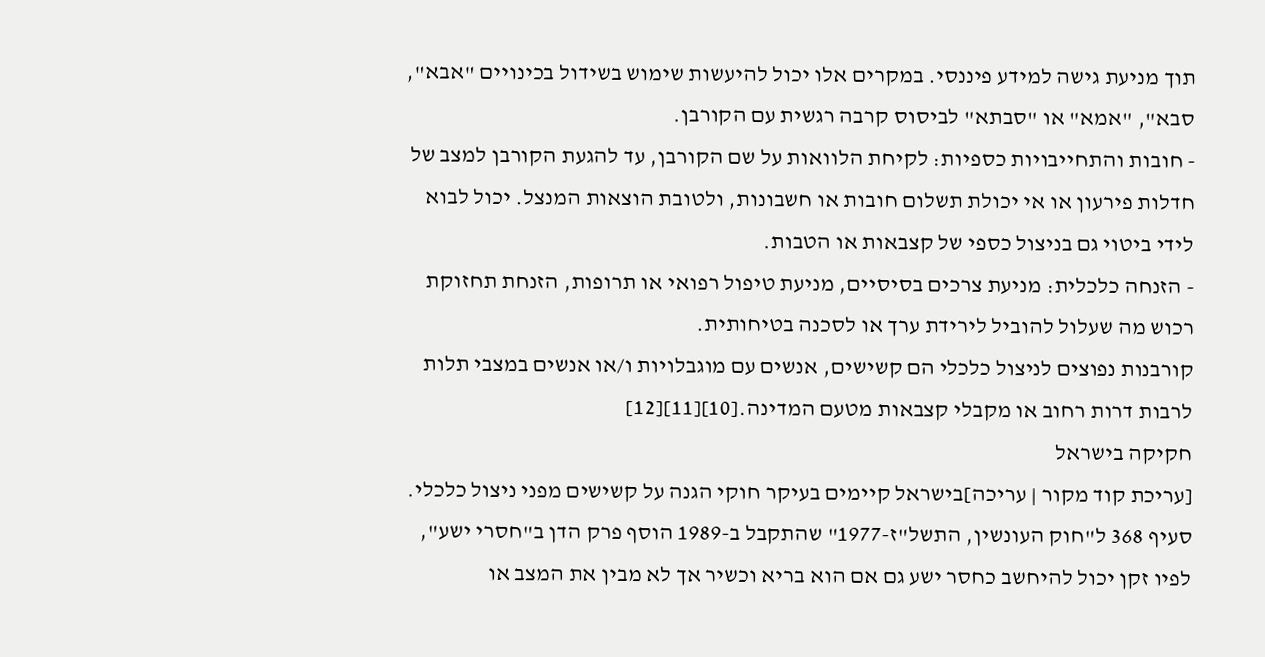תוך מניעת גישה למידע פיננסי. במקרים אלו יכול להיעשות שימוש בשידול בכינויים "אבא", סבא", "אמא" או "סבתא" לביסוס קרבה רגשית עם הקורבן.
- חובות והתחייבויות כספיות: לקיחת הלוואות על שם הקורבן, עד להגעת הקורבן למצב של חדלות פירעון או אי יכולת תשלום חובות או חשבונות, ולטובת הוצאות המנצל. יכול לבוא לידי ביטוי גם בניצול כספי של קצבאות או הטבות.
- הזנחה כלכלית: מניעת צרכים בסיסיים, מניעת טיפול רפואי או תרופות, הזנחת תחזוקת רכוש מה שעלול להוביל לירידת ערך או לסכנה בטיחותית.
קורבנות נפוצים לניצול כלכלי הם קשישים, אנשים עם מוגבלויות ו/או אנשים במצבי תלות לרבות דרות רחוב או מקבלי קצבאות מטעם המדינה.[10][11][12]
חקיקה בישראל
[עריכת קוד מקור | עריכה]בישראל קיימים בעיקר חוקי הגנה על קשישים מפני ניצול כלכלי. סעיף 368 ל"חוק העונשין, התשל"ז-1977" שהתקבל ב-1989 הוסף פרק הדן ב"חסרי ישע", לפיו זקן יכול להיחשב כחסר ישע גם אם הוא בריא וכשיר אך לא מבין את המצב או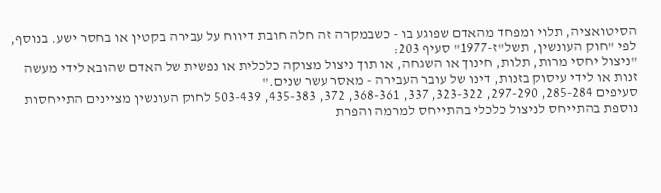הסיטואציה, תלוי ומפחד מהאדם שפוגע בו - כשבמקרה זה חלה חובת דיווח על עבירה בקטין או בחסר ישע. בנוסף, לפי "חוק העונשין, תשל"ז-1977" סעיף 203:
"ניצול יחסי מרות, תלות, חינוך או השגחה, או תוך ניצול מצוקה כלכלית או נפשית של האדם שהובא לידי מעשה זנות או לידי עיסוק בזנות, דינו של עובר העבירה - מאסר עשר שנים."
סעיפים 285-284, 297-290, 323-322, 337, 368-361, 372, 435-383, 503-439 לחוק העונשין מציינים התייחסות נוספת בהתייחס לניצול כלכלי בהתייחס למרמה והפרת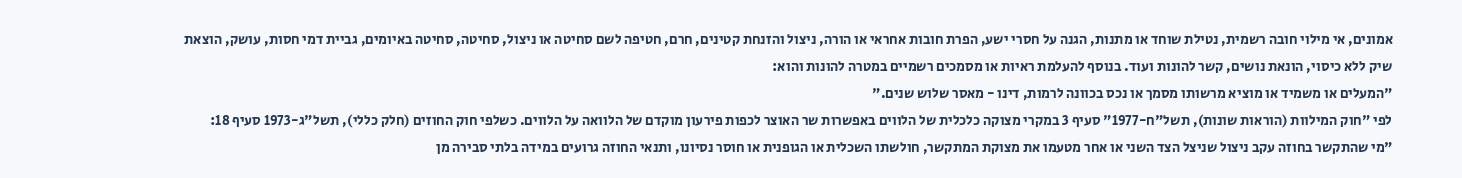אמונים, אי מילוי חובה רשמית, נטילת שוחד או מתנות, הגנה על חסרי ישע, הפרת חובות אחראי או הורה, ניצול והזנחת קטינים, חרם, חטיפה לשם סחיטה או ניצול, סחיטה, סחיטה באיומים, גביית דמי חסות, עושק, הוצאת שיק ללא כיסוי, הונאת נושים, קשר להונות ועוד. בנוסף להעלמת ראיות או מסמכים רשמיים במטרה להונות והוא:
"המעלים או משמיד או מוציא מרשותו מסמך או נכס בכוונה לרמות, דינו - מאסר שלוש שנים."
לפי "חוק המילוות (הוראות שונות), תשל"ח-1977" סעיף 3 במקרי מצוקה כלכלית של הלווים באפשרות שר האוצר לכפות פירעון מוקדם של הלוואה על הלווים. כשלפי חוק החוזים (חלק כללי), תשל"ג-1973 סעיף 18:
"מי שהתקשר בחוזה עקב ניצול שניצל הצד השני או אחר מטעמו את מצוקת המתקשר, חולשתו השכלית או הגופנית או חוסר נסיונו, ותנאי החוזה גרועים במידה בלתי סבירה מן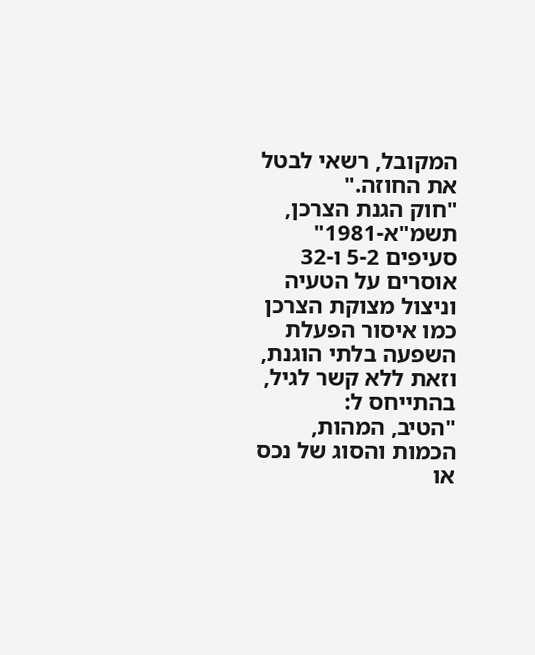המקובל, רשאי לבטל את החוזה."
"חוק הגנת הצרכן, תשמ"א-1981" סעיפים 5-2 ו-32 אוסרים על הטעיה וניצול מצוקת הצרכן כמו איסור הפעלת השפעה בלתי הוגנת, וזאת ללא קשר לגיל, בהתייחס ל:
"הטיב, המהות, הכמות והסוג של נכס או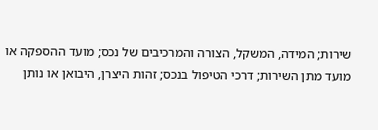שירות; המידה, המשקל, הצורה והמרכיבים של נכס; מועד ההספקה או מועד מתן השירות; דרכי הטיפול בנכס; זהות היצרן, היבואן או נותן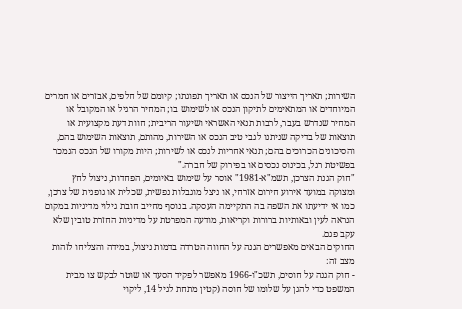השירות; תאריך הייצור של הנכס או תאריך תפוגתו; קיומם של חלפים, אבזרים או חמרים המיוחדים או המתאימים לתיקון הנכס או לשימוש בו; המחיר הרגיל או המקובל או המחיר שנדרש בעבר, לרבות תנאי האשראי ושיעור הריבית; חוות דעת מקצועית או תוצאות של בדיקה שניתנו לגבי טיב הנכס או השירות, מהותם, תוצאות השימוש בהם, והסיכונים הכרוכים בהם; תנאי אחריות לנכס או לשירות; היות מקורו של הנכס הנמכר בפשיטת רגל, בכינוס נכסים או בפירוק של חברה."
"חוק הגנת הצרכן, תשמ"א-1981" אוסר על שימוש באיומים, הפחדות, ניצול לחץ ומצוקה במועד אירוע חירום אזרחי, או ניצל מוגבלות נפשית, שכלית או גופנית של צרכן, כמו אי ידיעתו את השפה בה התקיימה העסקה. בנוסף מחייב חובת גילוי מדיניות במקום הנראה לעין ובאותיות ברורות וקריאות, מודעה המפרטת על מדיניות החזרת טובין שלא עקב פגם.
החוקים הבאים מאפשרים הגנה על החווה הטרדה בדמות ניצול, במידה והצליחו לזהות מצב זה:
- חוק הגנה על חוסים, תשכ"ו-1966 מאפשר לפקיד הסעד או שוטר לבקש צו מבית המשפט כדי להגן על שלומו של חוסה (קטין מתחת לגיל 14, ליקוי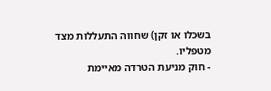בשכלו או זקן) שחווה התעללות מצד מטפליו.
- חוק מניעת הטרדה מאיימת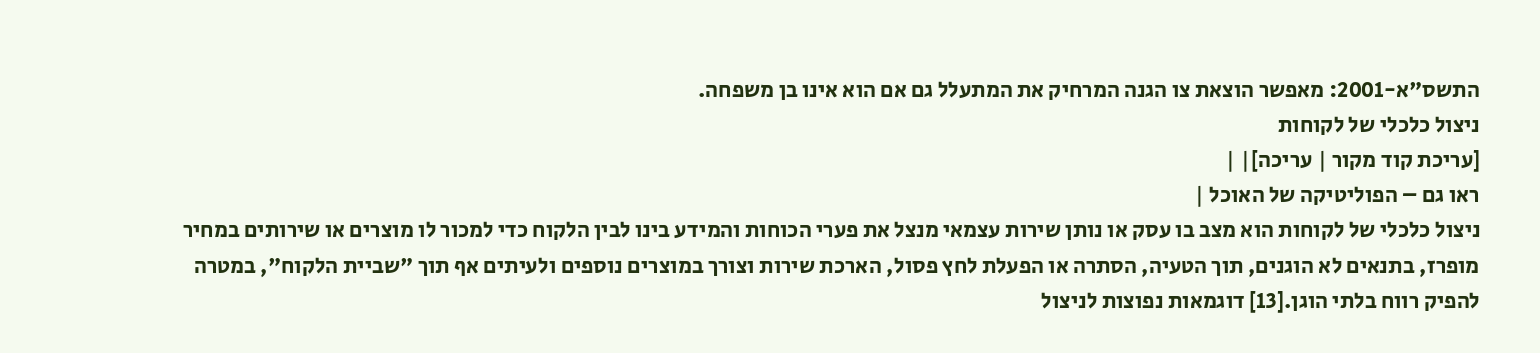התשס"א-2001: מאפשר הוצאת צו הגנה המרחיק את המתעלל גם אם הוא אינו בן משפחה.
ניצול כלכלי של לקוחות
[עריכת קוד מקור | עריכה]| |
ראו גם – הפוליטיקה של האוכל |
ניצול כלכלי של לקוחות הוא מצב בו עסק או נותן שירות עצמאי מנצל את פערי הכוחות והמידע בינו לבין הלקוח כדי למכור לו מוצרים או שירותים במחיר מופרז, בתנאים לא הוגנים, תוך הטעיה, הסתרה או הפעלת לחץ פסול, הארכת שירות וצורך במוצרים נוספים ולעיתים אף תוך "שביית הלקוח", במטרה להפיק רווח בלתי הוגן.[13] דוגמאות נפוצות לניצול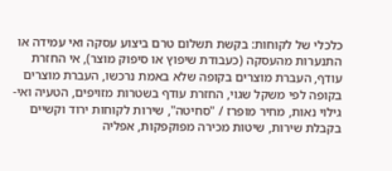כלכלי של לקוחות: בקשת תשלום טרם ביצוע עסקה ואי עמידה או התנערות מהעסקה (כעבודת שיפוץ או סיפוק מוצר), אי החזרת עודף, העברת מוצרים בקופה שלא באמת נרכשו, העברת מוצרים בקופה לפי משקל שגוי, החזרת עודף בשטרות מזויפים, הטעיה ואי-גילוי נאות, מחיר מופרז / "סחיטה", שירות לקוחות ירוד וקשיים בקבלת שירות, שיטות מכירה מפוקפקות, אפליה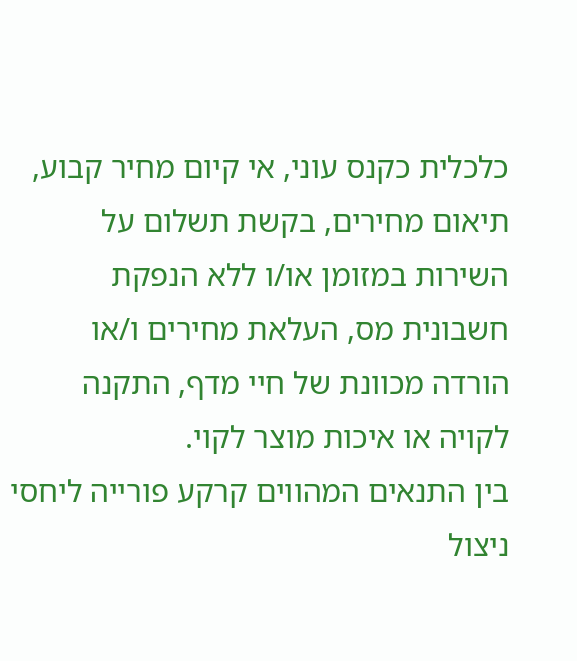כלכלית כקנס עוני, אי קיום מחיר קבוע, תיאום מחירים, בקשת תשלום על השירות במזומן או/ו ללא הנפקת חשבונית מס, העלאת מחירים ו/או הורדה מכוונת של חיי מדף, התקנה לקויה או איכות מוצר לקוי.
בין התנאים המהווים קרקע פורייה ליחסי ניצול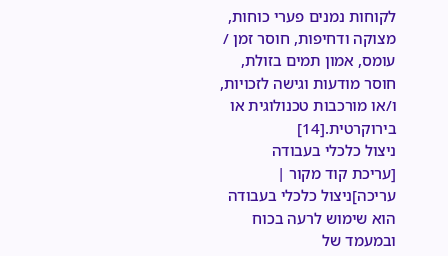לקוחות נמנים פערי כוחות, מצוקה ודחיפות, חוסר זמן / עומס, אמון תמים בזולת, חוסר מודעות וגישה לזכויות, ו/או מורכבות טכנולוגית או בירוקרטית.[14]
ניצול כלכלי בעבודה
[עריכת קוד מקור | עריכה]ניצול כלכלי בעבודה הוא שימוש לרעה בכוח ובמעמד של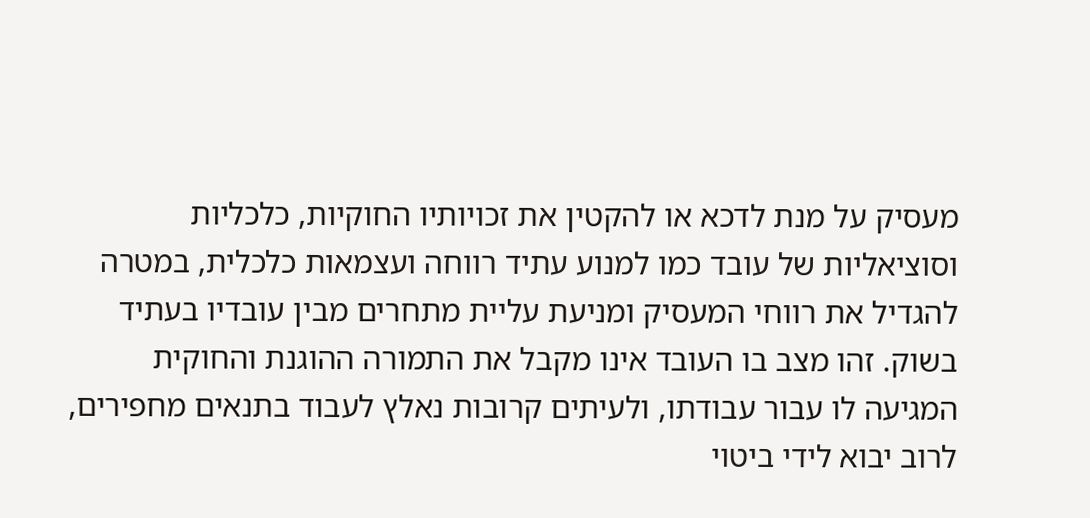מעסיק על מנת לדכא או להקטין את זכויותיו החוקיות, כלכליות וסוציאליות של עובד כמו למנוע עתיד רווחה ועצמאות כלכלית, במטרה להגדיל את רווחי המעסיק ומניעת עליית מתחרים מבין עובדיו בעתיד בשוק. זהו מצב בו העובד אינו מקבל את התמורה ההוגנת והחוקית המגיעה לו עבור עבודתו, ולעיתים קרובות נאלץ לעבוד בתנאים מחפירים, לרוב יבוא לידי ביטוי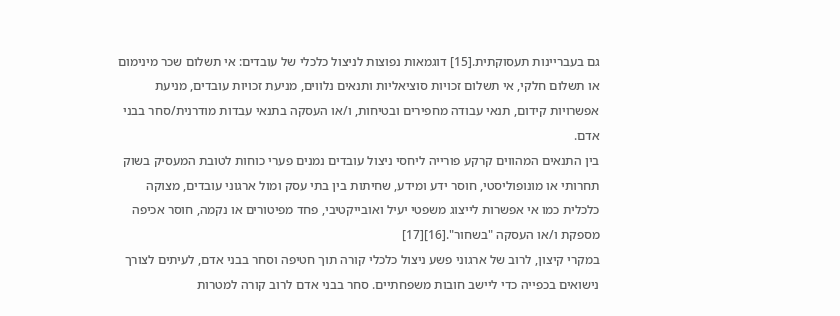גם בעבריינות תעסוקתית.[15] דוגמאות נפוצות לניצול כלכלי של עובדים: אי תשלום שכר מינימום או תשלום חלקי, אי תשלום זכויות סוציאליות ותנאים נלווים, מניעת זכויות עובדים, מניעת אפשרויות קידום, תנאי עבודה מחפירים ובטיחות, ו/או העסקה בתנאי עבדות מודרנית/סחר בבני אדם.
בין התנאים המהווים קרקע פורייה ליחסי ניצול עובדים נמנים פערי כוחות לטובת המעסיק בשוק תחרותי או מונופוליסטי, חוסר ידע ומידע, שחיתות בין בתי עסק ומול ארגוני עובדים, מצוקה כלכלית כמו אי אפשרות לייצוג משפטי יעיל ואובייקטיבי, פחד מפיטורים או נקמה, חוסר אכיפה מספקת ו/או העסקה "בשחור".[16][17]
במקרי קיצון, לרוב של ארגוני פשע ניצול כלכלי קורה תוך חטיפה וסחר בבני אדם, לעיתים לצורך נישואים בכפייה כדי ליישב חובות משפחתיים. סחר בבני אדם לרוב קורה למטרות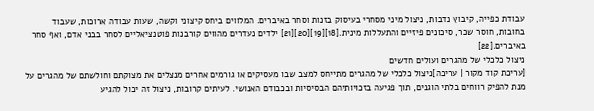עבודת כפייה, קיבוץ נדבות, ניצול מיני מסחרי בעיסוק בזנות וסחר באיברים. המלווים ביחס קיצוני וקשה, שעות עבודה ארוכות, שעבוד בחובות, חוסר שכר, סיכונים פיזיים והתעללות מינית.[18][19][20][21] ילדים נעדרים מהווים קורבנות פוטנציאליים לסחר בבני אדם, ואף סחר באיברים.[22]
ניצול כלכלי של מהגרים ועולים חדשים
[עריכת קוד מקור | עריכה]ניצול כלכלי של מהגרים מתייחס למצב שבו מעסיקים או גורמים אחרים מנצלים את מצוקתם וחולשתם של מהגרים על מנת להפיק רווחים בלתי הוגנים, תוך פגיעה בזכויותיהם הבסיסיות ובכבודם האנושי. לעיתים קרובות, ניצול זה יכול להגיע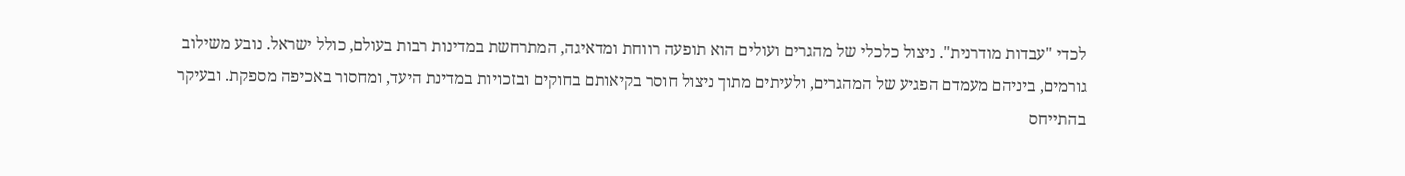לכדי "עבדות מודרנית". ניצול כלכלי של מהגרים ועולים הוא תופעה רווחת ומדאיגה, המתרחשת במדינות רבות בעולם, כולל ישראל. נובע משילוב גורמים, ביניהם מעמדם הפגיע של המהגרים, ולעיתים מתוך ניצול חוסר בקיאותם בחוקים ובזכויות במדינת היעד, ומחסור באכיפה מספקת. ובעיקר בהתייחס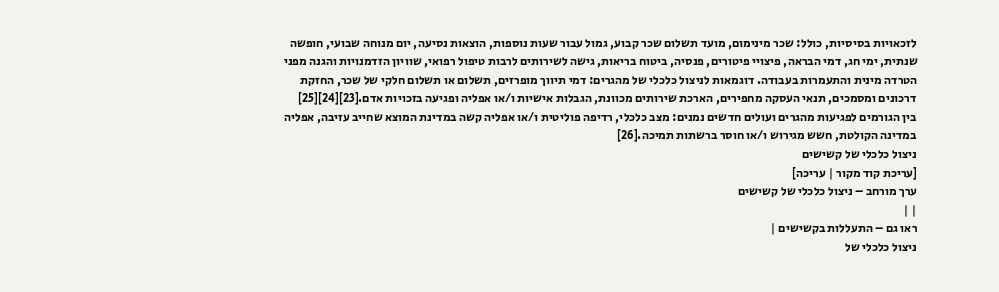לזכאויות בסיסיות, כולל: שכר מינימום, מועד תשלום שכר קבוע, גמול עבור שעות נוספות, הוצאות נסיעה, יום מנוחה שבועי, חופשה שנתית, ימי חג, דמי הבראה, פיצויי פיטורים, פנסיה, ביטוח בריאות, גישה לשירותים לרבות טיפול רפואי, שוויון הזדמנויות והגנה מפני הטרדה מינית והתעמרות בעבודה. דוגמאות לניצול כלכלי של מהגרים: דמי תיווך מופרזים, תשלום או תשלום חלקי של שכר, החזקת דרכונים ומסמכים, תנאי העסקה מחפירים, הארכת שירותים מכוונת, הגבלות אישיות ו/או אפליה ופגיעה בזכויות אדם.[23][24][25]
בין הגורמים לפגיעות מהגרים ועולים חדשים נמנים: מצב כלכלי, רדיפה פוליטית ו/או אפליה קשה במדינת המוצא שחייב עזיבה, אפליה במדינה הקולטת, חשש מגירוש ו/או חוסר ברשתות תמיכה.[26]
ניצול כלכלי של קשישים
[עריכת קוד מקור | עריכה]
ערך מורחב – ניצול כלכלי של קשישים
| |
ראו גם – התעללות בקשישים |
ניצול כלכלי של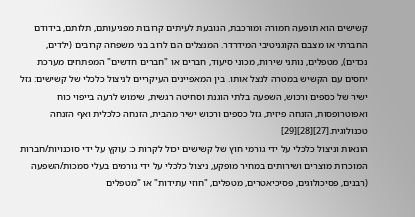קשישים הוא תופעה חמורה ומורכבת, הנובעת לעיתים קרובות מפגיעותם, תלותם, בידודם החברתי או מצבם הקוגניטיבי המידרדר. המנצלים הם לרוב בני משפחה קרובים (ילדים, נכדים), מטפלים, נותני שירות, מכוני סיעוד, חברים או "חברים חדשים" המפתחים מערכת יחסים עם הקשיש במטרה לנצל אותו. בין המאפיינים העיקריים לניצול כלכלי של קשישים: גזל ישיר של כספים ורכוש, השפעה בלתי הוגנת וסחיטה רגשית, שימוש לרעה בייפוי כוח ואפוטרופסות, הזנחה פיזית, גזל כספים ורכוש ישיר מהבית, הזנחה כלכלית ואף הזנחה טכנולוגית.[27][28][29]
הונאות וניצול כלכלי על ידי גורמי חוץ של קשישים יכול לקרות כ: עוקץ על ידי סוכנויות/חברות המוכרות מוצרים ושירותים במחיר מופקע, ניצול כלכלי על ידי גורמים בעלי סמכות/השפעה (רבנים, פסיכולוגים, פסיכיאטרים, מטפלים, "חוזי עתידות" או "מטפלים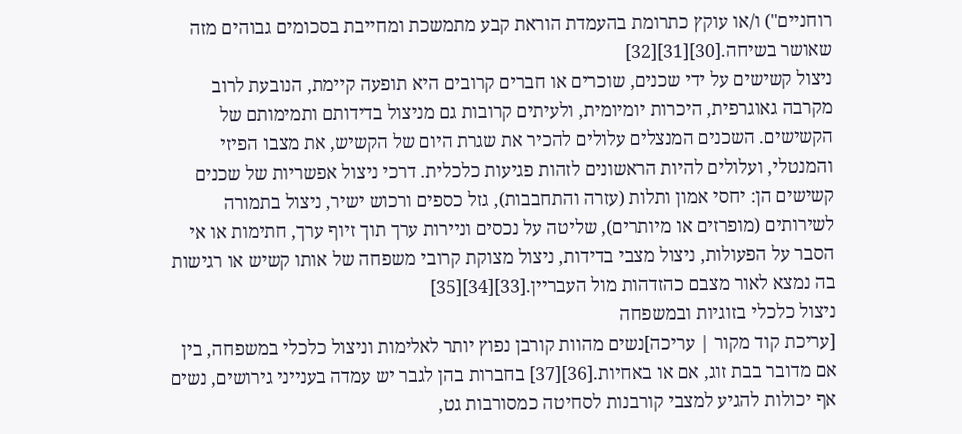רוחניים") ו/או עוקץ כתרומת בהעמדת הוראת קבע מתמשכת ומחייבת בסכומים גבוהים מזה שאושר בשיחה.[30][31][32]
ניצול קשישים על ידי שכנים, שוכרים או חברים קרובים היא תופעה קיימת, הנובעת לרוב מקרבה גאוגרפית, היכרות יומיומית, ולעיתים קרובות גם מניצול בדידותם ותמימותם של הקשישים. השכנים המנצלים עלולים להכיר את שגרת היום של הקשיש, את מצבו הפיזי והמנטלי, ועלולים להיות הראשונים לזהות פגיעות כלכלית. דרכי ניצול אפשריות של שכנים קשישים הן: יחסי אמון ותלות (עזרה והתחבבות), גזל כספים ורכוש ישיר, ניצול בתמורה לשירותים (מופרזים או מיותרים), שליטה על נכסים וניירות ערך תוך זיוף ערך, חתימות או אי הסבר על הפעולות, ניצול מצבי בדידות, ניצול מצוקת קרובי משפחה של אותו קשיש או רגישות בה נמצא לאור מצבם כהזדהות מול העבריין.[33][34][35]
ניצול כלכלי בזוגיות ובמשפחה
[עריכת קוד מקור | עריכה]נשים מהוות קורבן נפוץ יותר לאלימות וניצול כלכלי במשפחה, בין אם מדובר בבת זוג, אם או באחיות.[36][37] בחברות בהן לגבר יש עמדה בענייני גירושים, נשים אף יכולות להגיע למצבי קורבנות לסחיטה כמסורבות גט,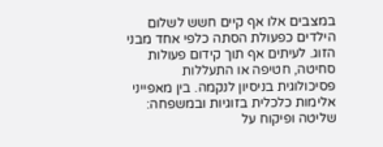במצבים אלו אף קיים חשש לשלום הילדים כפעולת הסתה כלפי אחד מבני הזוג. לעיתים אף תוך קידום פעולות סחיטה, חטיפה או התעללות פסיכולוגית בניסיון לנקמה. בין מאפייני אלימות כלכלית בזוגיות ובמשפחה: שליטה ופיקוח על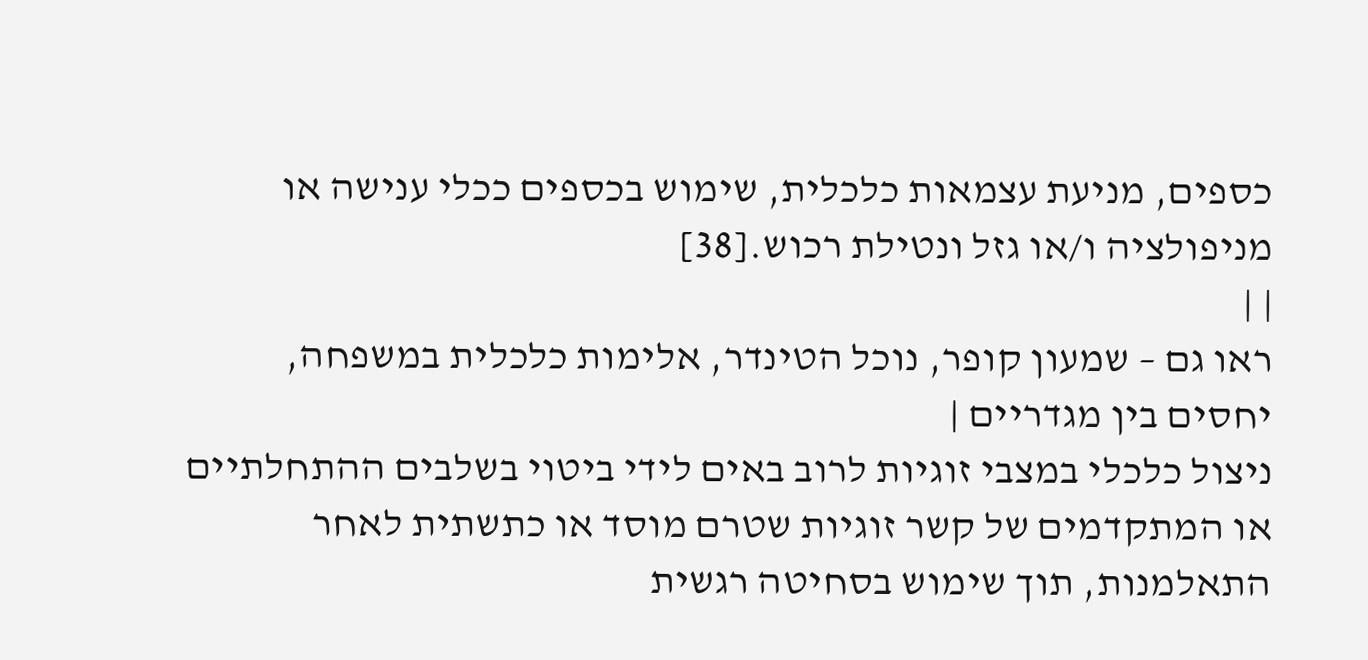כספים, מניעת עצמאות כלכלית, שימוש בכספים ככלי ענישה או מניפולציה ו/או גזל ונטילת רכוש.[38]
| |
ראו גם – שמעון קופר, נוכל הטינדר, אלימות כלכלית במשפחה, יחסים בין מגדריים |
ניצול כלכלי במצבי זוגיות לרוב באים לידי ביטוי בשלבים ההתחלתיים או המתקדמים של קשר זוגיות שטרם מוסד או כתשתית לאחר התאלמנות, תוך שימוש בסחיטה רגשית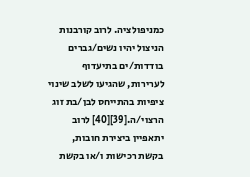כמניפולציה. לרוב קורבנות הניצול יהיו נשים/גברים בודדות/ים בתיעדוף לערירות, שהגיעו לשלב שינוי ציפיות בהתייחס לבן/בת זוג הרצוי/ה.[39][40] לרוב יתאפיין ביצירת חובות, בקשת רכישות ו/או בקשת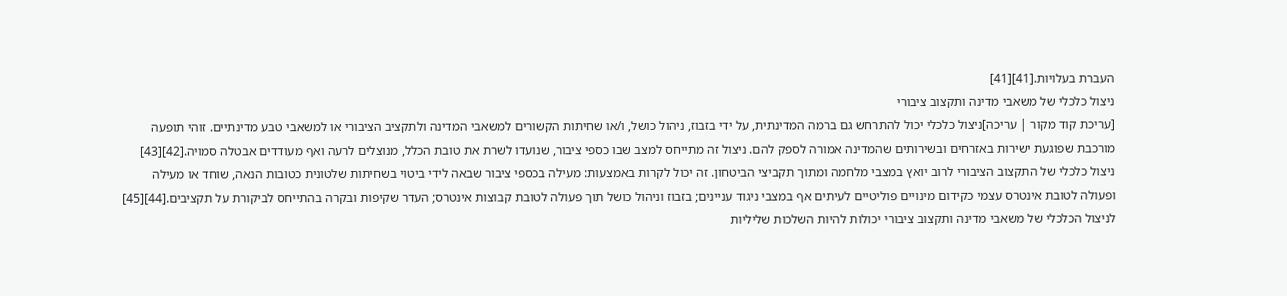העברת בעלויות.[41][41]
ניצול כלכלי של משאבי מדינה ותקצוב ציבורי
[עריכת קוד מקור | עריכה]ניצול כלכלי יכול להתרחש גם ברמה המדינתית, על ידי בזבוז, ניהול כושל, ו/או שחיתות הקשורים למשאבי המדינה ולתקציב הציבורי או למשאבי טבע מדינתיים. זוהי תופעה מורכבת שפוגעת ישירות באזרחים ובשירותים שהמדינה אמורה לספק להם. ניצול זה מתייחס למצב שבו כספי ציבור, שנועדו לשרת את טובת הכלל, מנוצלים לרעה ואף מעודדים אבטלה סמויה.[42][43] ניצול כלכלי של התקצוב הציבורי לרוב יואץ במצבי מלחמה ומתוך תקביצי הביטחון. זה יכול לקרות באמצעות: מעילה בכספי ציבור שבאה לידי ביטוי בשחיתות שלטונית כטובות הנאה, שוחד או מעילה ופעולה לטובת אינטרס עצמי כקידום מינויים פוליטיים לעיתים אף במצבי ניגוד עניינים; בזבוז וניהול כושל תוך פעולה לטובת קבוצות אינטרס; העדר שקיפות ובקרה בהתייחס לביקורת על תקציבים.[44][45] לניצול הכלכלי של משאבי מדינה ותקצוב ציבורי יכולות להיות השלכות שליליות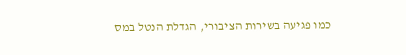כמו פגיעה בשירות הציבורי, הגדלת הנטל במס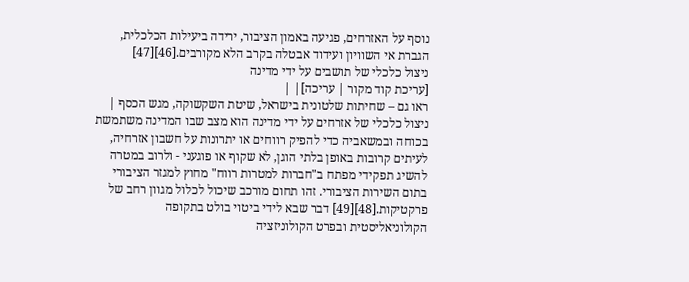נוסף על האזרחים, פגיעה באמון הציבור, ירידה ביעילות הכלכלית, הגברת אי השוויון ועידוד אבטלה בקרב הלא מקורבים.[46][47]
ניצול כלכלי של תושבים על ידי מדינה
[עריכת קוד מקור | עריכה]| |
ראו גם – שחיתות שלטונית בישראל, שיטת השקשוקה, מגש הכסף |
ניצול כלכלי של אזרחים על ידי מדינה הוא מצב שבו המדינה משתמשת בכוחה ובמשאביה כדי להפיק רווחים או יתרונות על חשבון אזרחיה, לעיתים קרובות באופן בלתי הוגן, לא שקוף או פוגעני - ולרוב במטרה להשיג תפקידי מפתח ב"חברות למטרות רווח" מחוץ למגזר הציבורי בתום השירות הציבורי. זהו תחום מורכב שיכול לכלול מגוון רחב של פרקטיקות.[48][49] דבר שבא לידי ביטוי בולט בתקופה הקולוניאליסטית ובפרט הקולוניזציה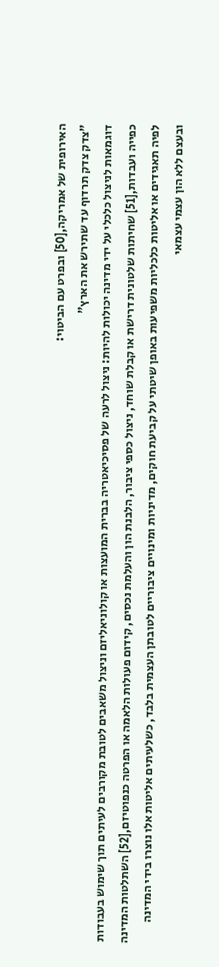האירופית של אמריקה,[50] ובפרט עם הביטוי:
"צדק צדק תרדוף עד שתירש את הארץ"
דוגמאות לניצול כלכלי על ידי מדינה יכולות להיות: ניצול לרעה של פסיכיאטריה בברית המועצות או קולוניאליזם וניצול משאבים לטובת מקורבים לעיתים תוך שימוש בעבודות כפייה ועבדות,[51] שחיתות שלטונית דרישת או קבלת שוחד, ניצול כספי ציבור, הלבנת הון והעלמת נכסים, קידום פעולות הלאמה או הפרטה כנפוטיזם,[52] השתלטות המדינה לפיה תאגידים או אליטות כלכליות משפיעות באופן שיטתי על קביעת חוקים, מדיניות ומינויים ציבוריים לטובתן העצמית בלבד, כשלעיתים אליטות אלו נוצרו בידי המדינה ובעצם ללא הון עצמי עצמאי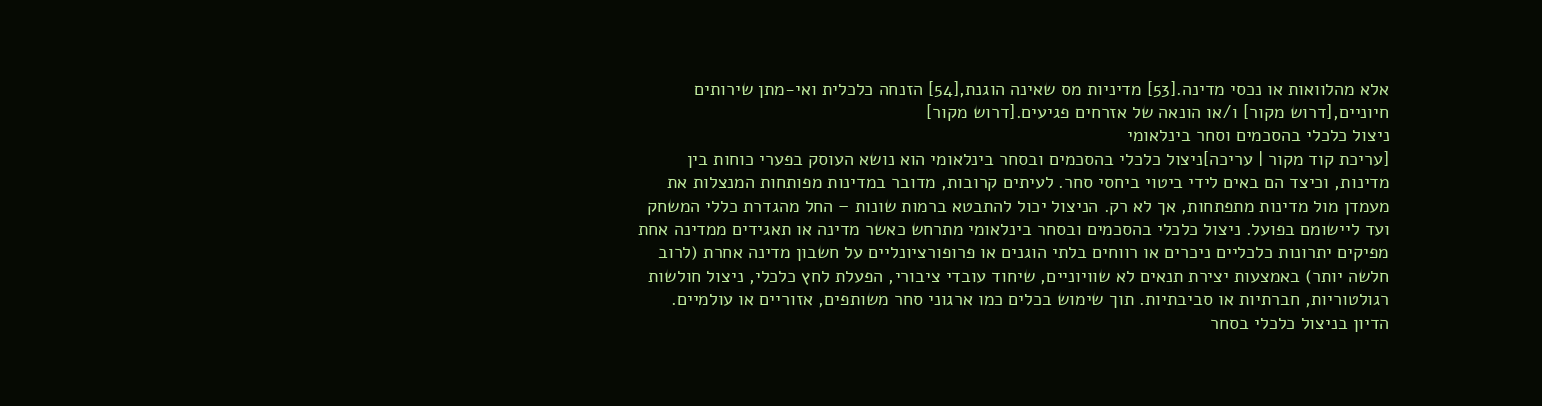אלא מהלוואות או נכסי מדינה.[53] מדיניות מס שאינה הוגנת,[54] הזנחה כלכלית ואי-מתן שירותים חיוניים,[דרוש מקור] ו/או הונאה של אזרחים פגיעים.[דרוש מקור]
ניצול כלכלי בהסכמים וסחר בינלאומי
[עריכת קוד מקור | עריכה]ניצול כלכלי בהסכמים ובסחר בינלאומי הוא נושא העוסק בפערי כוחות בין מדינות, וכיצד הם באים לידי ביטוי ביחסי סחר. לעיתים קרובות, מדובר במדינות מפותחות המנצלות את מעמדן מול מדינות מתפתחות, אך לא רק. הניצול יכול להתבטא ברמות שונות – החל מהגדרת כללי המשחק ועד ליישומם בפועל. ניצול כלכלי בהסכמים ובסחר בינלאומי מתרחש כאשר מדינה או תאגידים ממדינה אחת מפיקים יתרונות כלכליים ניכרים או רווחים בלתי הוגנים או פרופורציונליים על חשבון מדינה אחרת (לרוב חלשה יותר) באמצעות יצירת תנאים לא שוויוניים, שיחוד עובדי ציבורי, הפעלת לחץ כלכלי, ניצול חולשות רגולטוריות, חברתיות או סביבתיות. תוך שימוש בכלים כמו ארגוני סחר משותפים, אזוריים או עולמיים. הדיון בניצול כלכלי בסחר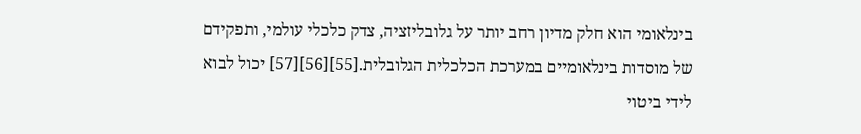בינלאומי הוא חלק מדיון רחב יותר על גלובליזציה, צדק כלכלי עולמי, ותפקידם של מוסדות בינלאומיים במערכת הכלכלית הגלובלית.[55][56][57] יכול לבוא לידי ביטוי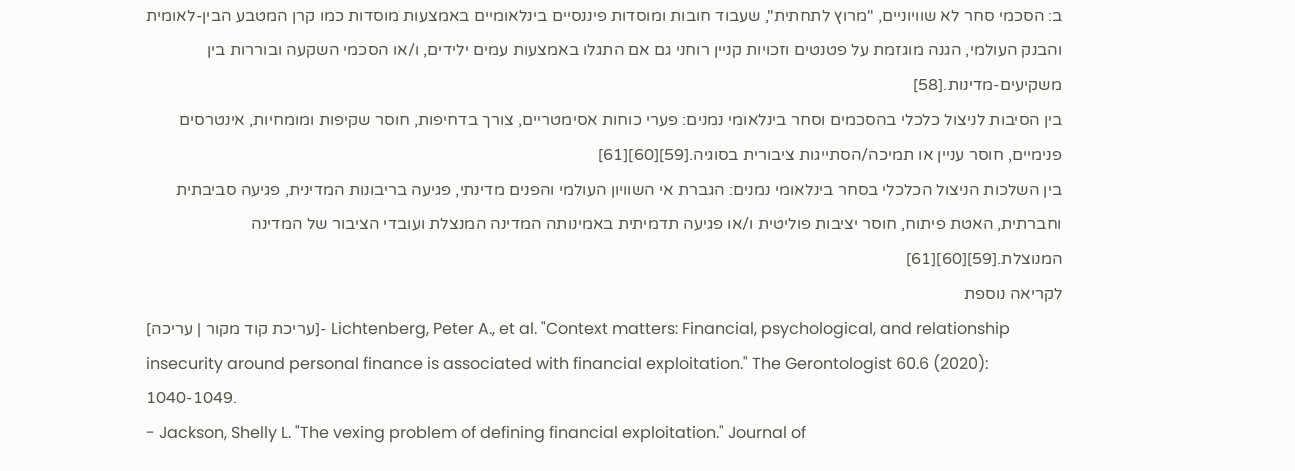ב: הסכמי סחר לא שוויוניים, "מרוץ לתחתית", שעבוד חובות ומוסדות פיננסיים בינלאומיים באמצעות מוסדות כמו קרן המטבע הבין-לאומית והבנק העולמי, הגנה מוגזמת על פטנטים וזכויות קניין רוחני גם אם התגלו באמצעות עמים ילידים, ו/או הסכמי השקעה ובוררות בין משקיעים-מדינות.[58]
בין הסיבות לניצול כלכלי בהסכמים וסחר בינלאומי נמנים: פערי כוחות אסימטריים, צורך בדחיפות, חוסר שקיפות ומומחיות, אינטרסים פנימיים, חוסר עניין או תמיכה/הסתייגות ציבורית בסוגיה.[59][60][61]
בין השלכות הניצול הכלכלי בסחר בינלאומי נמנים: הגברת אי השוויון העולמי והפנים מדינתי, פגיעה בריבונות המדינית, פגיעה סביבתית וחברתית, האטת פיתוח, חוסר יציבות פוליטית ו/או פגיעה תדמיתית באמינותה המדינה המנצלת ועובדי הציבור של המדינה המנוצלת.[59][60][61]
לקריאה נוספת
[עריכת קוד מקור | עריכה]- Lichtenberg, Peter A., et al. "Context matters: Financial, psychological, and relationship insecurity around personal finance is associated with financial exploitation." The Gerontologist 60.6 (2020): 1040-1049.
- Jackson, Shelly L. "The vexing problem of defining financial exploitation." Journal of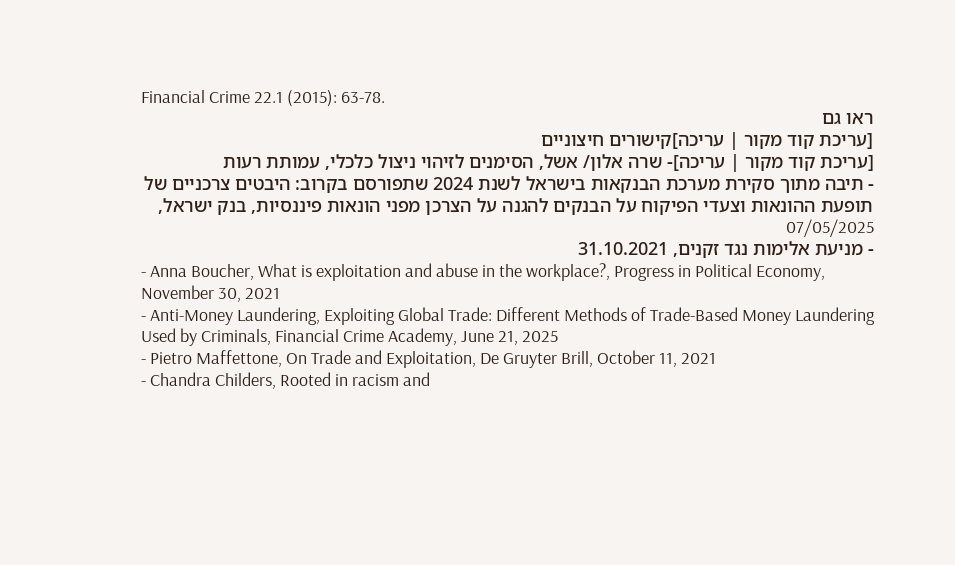Financial Crime 22.1 (2015): 63-78.
ראו גם
[עריכת קוד מקור | עריכה]קישורים חיצוניים
[עריכת קוד מקור | עריכה]- שרה אלון/ אשל, הסימנים לזיהוי ניצול כלכלי, עמותת רעות
- תיבה מתוך סקירת מערכת הבנקאות בישראל לשנת 2024 שתפורסם בקרוב: היבטים צרכניים של תופעת ההונאות וצעדי הפיקוח על הבנקים להגנה על הצרכן מפני הונאות פיננסיות, בנק ישראל, 07/05/2025
- מניעת אלימות נגד זקנים, 31.10.2021
- Anna Boucher, What is exploitation and abuse in the workplace?, Progress in Political Economy, November 30, 2021
- Anti-Money Laundering, Exploiting Global Trade: Different Methods of Trade-Based Money Laundering Used by Criminals, Financial Crime Academy, June 21, 2025
- Pietro Maffettone, On Trade and Exploitation, De Gruyter Brill, October 11, 2021
- Chandra Childers, Rooted in racism and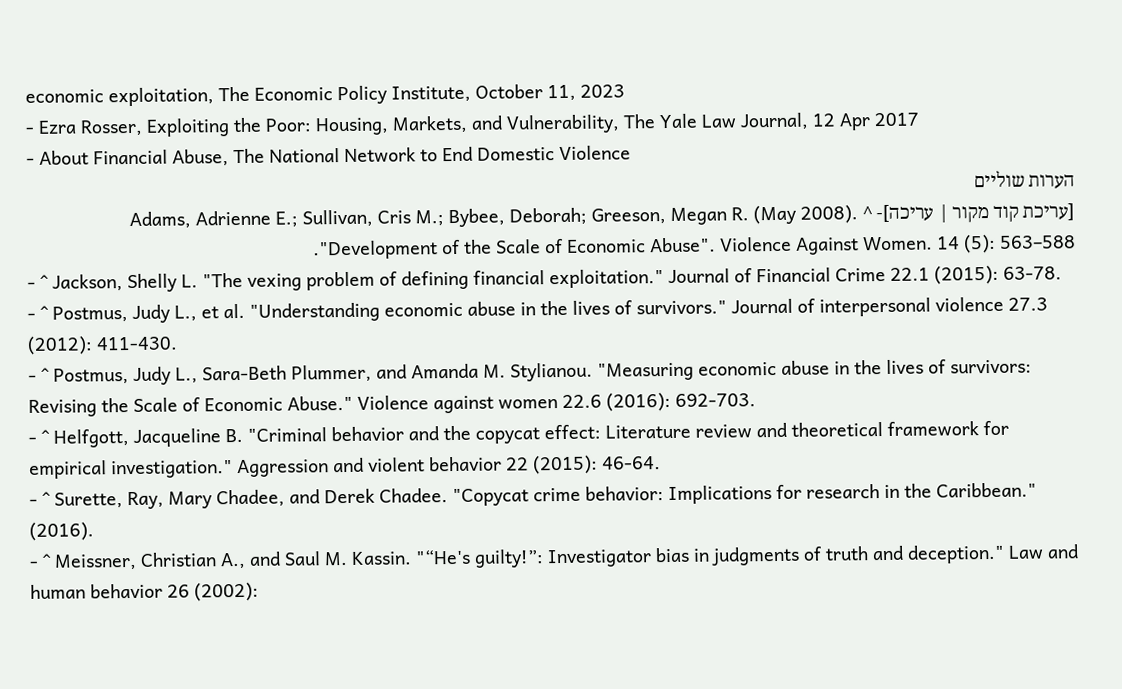economic exploitation, The Economic Policy Institute, October 11, 2023
- Ezra Rosser, Exploiting the Poor: Housing, Markets, and Vulnerability, The Yale Law Journal, 12 Apr 2017
- About Financial Abuse, The National Network to End Domestic Violence
הערות שוליים
[עריכת קוד מקור | עריכה]- ^ Adams, Adrienne E.; Sullivan, Cris M.; Bybee, Deborah; Greeson, Megan R. (May 2008). "Development of the Scale of Economic Abuse". Violence Against Women. 14 (5): 563–588.
- ^ Jackson, Shelly L. "The vexing problem of defining financial exploitation." Journal of Financial Crime 22.1 (2015): 63-78.
- ^ Postmus, Judy L., et al. "Understanding economic abuse in the lives of survivors." Journal of interpersonal violence 27.3 (2012): 411-430.
- ^ Postmus, Judy L., Sara-Beth Plummer, and Amanda M. Stylianou. "Measuring economic abuse in the lives of survivors: Revising the Scale of Economic Abuse." Violence against women 22.6 (2016): 692-703.
- ^ Helfgott, Jacqueline B. "Criminal behavior and the copycat effect: Literature review and theoretical framework for empirical investigation." Aggression and violent behavior 22 (2015): 46-64.
- ^ Surette, Ray, Mary Chadee, and Derek Chadee. "Copycat crime behavior: Implications for research in the Caribbean." (2016).
- ^ Meissner, Christian A., and Saul M. Kassin. "“He's guilty!”: Investigator bias in judgments of truth and deception." Law and human behavior 26 (2002):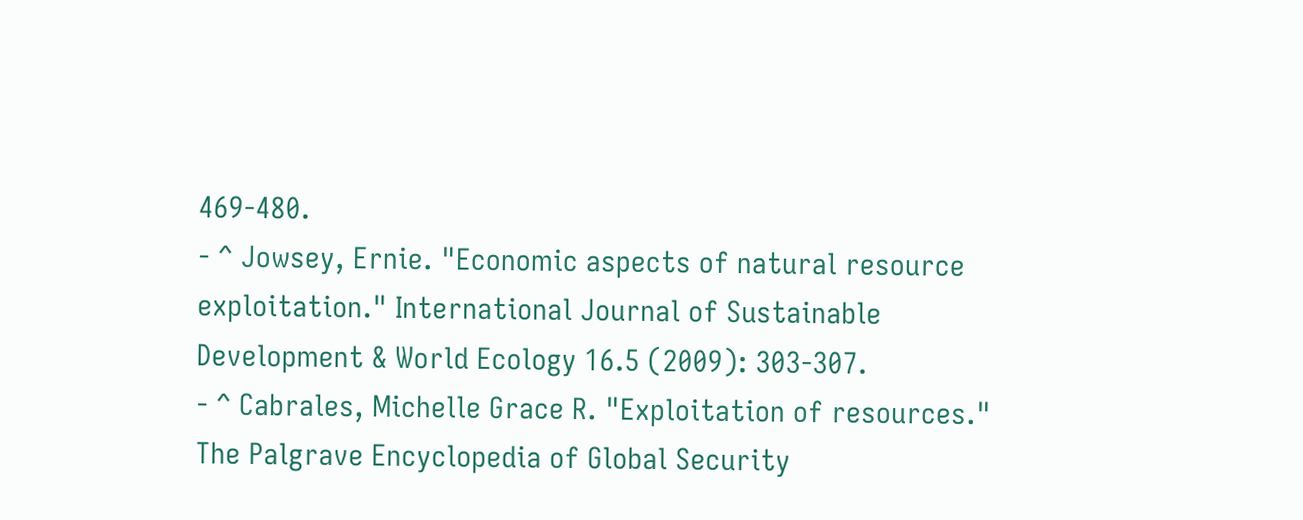469-480.
- ^ Jowsey, Ernie. "Economic aspects of natural resource exploitation." International Journal of Sustainable Development & World Ecology 16.5 (2009): 303-307.
- ^ Cabrales, Michelle Grace R. "Exploitation of resources." The Palgrave Encyclopedia of Global Security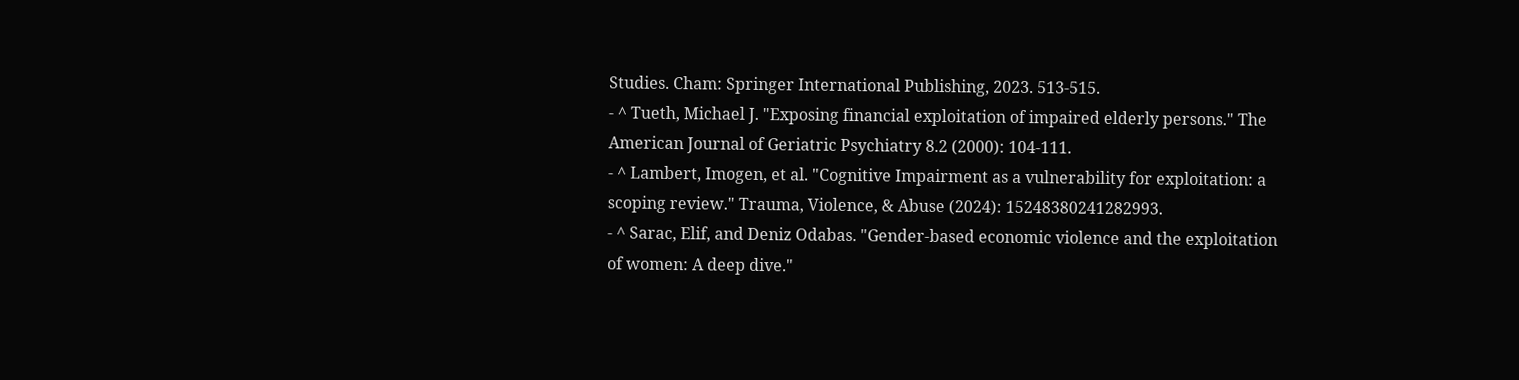Studies. Cham: Springer International Publishing, 2023. 513-515.
- ^ Tueth, Michael J. "Exposing financial exploitation of impaired elderly persons." The American Journal of Geriatric Psychiatry 8.2 (2000): 104-111.
- ^ Lambert, Imogen, et al. "Cognitive Impairment as a vulnerability for exploitation: a scoping review." Trauma, Violence, & Abuse (2024): 15248380241282993.
- ^ Sarac, Elif, and Deniz Odabas. "Gender-based economic violence and the exploitation of women: A deep dive."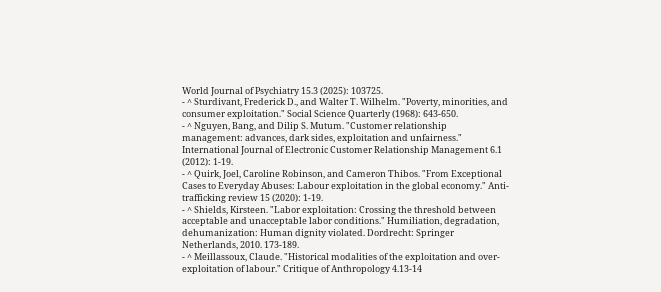World Journal of Psychiatry 15.3 (2025): 103725.
- ^ Sturdivant, Frederick D., and Walter T. Wilhelm. "Poverty, minorities, and consumer exploitation." Social Science Quarterly (1968): 643-650.
- ^ Nguyen, Bang, and Dilip S. Mutum. "Customer relationship management: advances, dark sides, exploitation and unfairness." International Journal of Electronic Customer Relationship Management 6.1 (2012): 1-19.
- ^ Quirk, Joel, Caroline Robinson, and Cameron Thibos. "From Exceptional Cases to Everyday Abuses: Labour exploitation in the global economy." Anti-trafficking review 15 (2020): 1-19.
- ^ Shields, Kirsteen. "Labor exploitation: Crossing the threshold between acceptable and unacceptable labor conditions." Humiliation, degradation, dehumanization: Human dignity violated. Dordrecht: Springer Netherlands, 2010. 173-189.
- ^ Meillassoux, Claude. "Historical modalities of the exploitation and over-exploitation of labour." Critique of Anthropology 4.13-14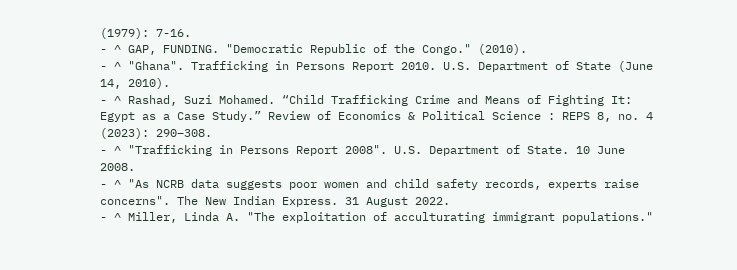(1979): 7-16.
- ^ GAP, FUNDING. "Democratic Republic of the Congo." (2010).
- ^ "Ghana". Trafficking in Persons Report 2010. U.S. Department of State (June 14, 2010).
- ^ Rashad, Suzi Mohamed. “Child Trafficking Crime and Means of Fighting It: Egypt as a Case Study.” Review of Economics & Political Science : REPS 8, no. 4 (2023): 290–308.
- ^ "Trafficking in Persons Report 2008". U.S. Department of State. 10 June 2008.
- ^ "As NCRB data suggests poor women and child safety records, experts raise concerns". The New Indian Express. 31 August 2022.
- ^ Miller, Linda A. "The exploitation of acculturating immigrant populations."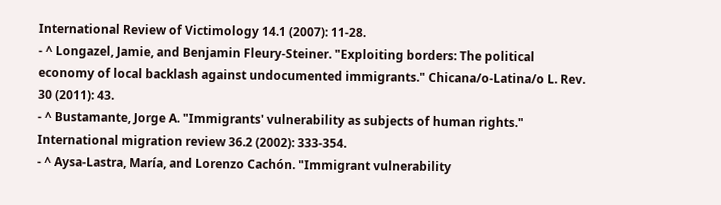International Review of Victimology 14.1 (2007): 11-28.
- ^ Longazel, Jamie, and Benjamin Fleury-Steiner. "Exploiting borders: The political economy of local backlash against undocumented immigrants." Chicana/o-Latina/o L. Rev. 30 (2011): 43.
- ^ Bustamante, Jorge A. "Immigrants' vulnerability as subjects of human rights." International migration review 36.2 (2002): 333-354.
- ^ Aysa-Lastra, María, and Lorenzo Cachón. "Immigrant vulnerability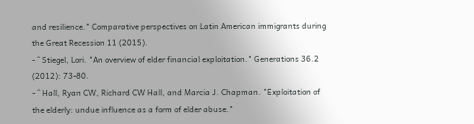and resilience." Comparative perspectives on Latin American immigrants during the Great Recession 11 (2015).
- ^ Stiegel, Lori. "An overview of elder financial exploitation." Generations 36.2 (2012): 73-80.
- ^ Hall, Ryan CW, Richard CW Hall, and Marcia J. Chapman. "Exploitation of the elderly: undue influence as a form of elder abuse."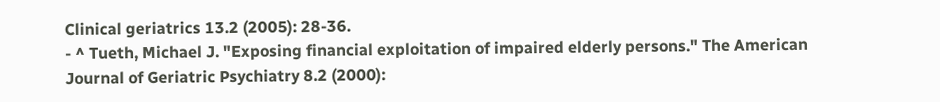Clinical geriatrics 13.2 (2005): 28-36.
- ^ Tueth, Michael J. "Exposing financial exploitation of impaired elderly persons." The American Journal of Geriatric Psychiatry 8.2 (2000):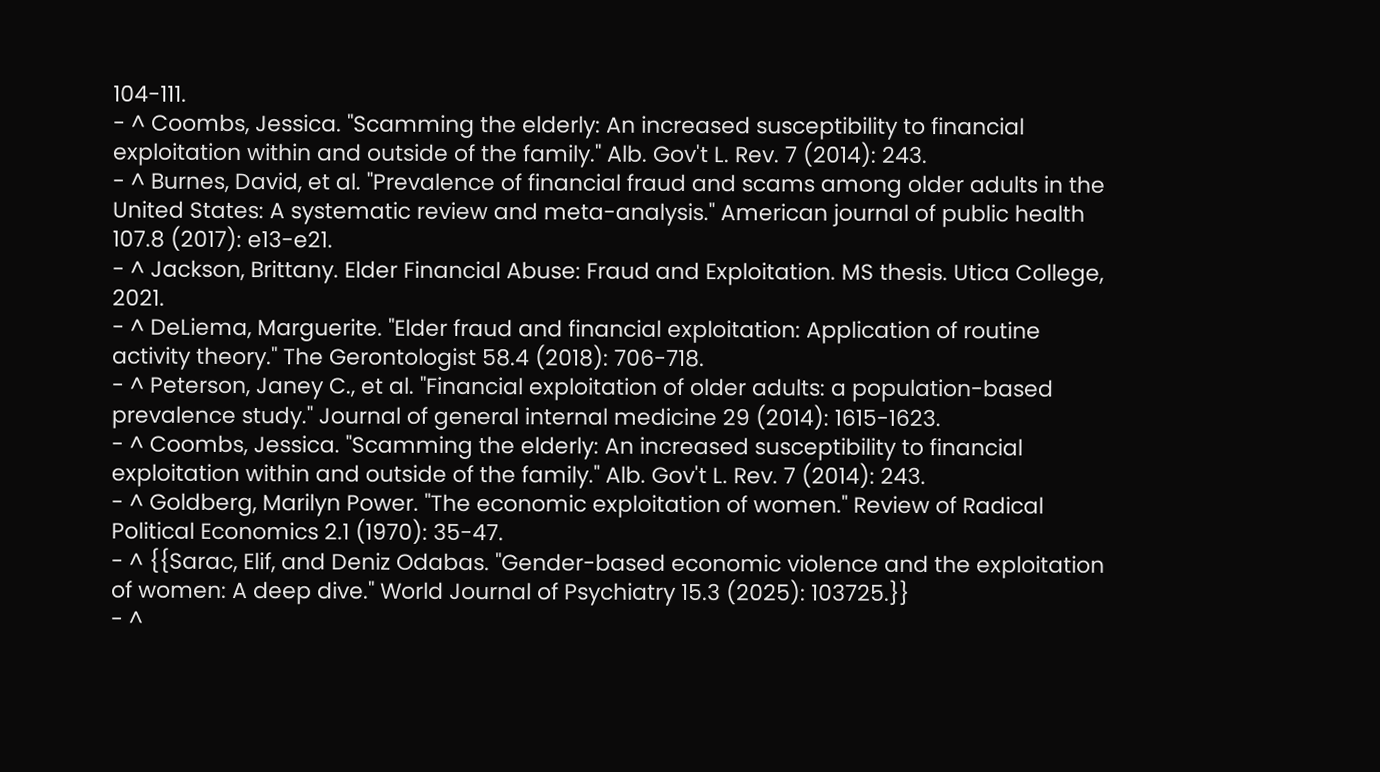104-111.
- ^ Coombs, Jessica. "Scamming the elderly: An increased susceptibility to financial exploitation within and outside of the family." Alb. Gov't L. Rev. 7 (2014): 243.
- ^ Burnes, David, et al. "Prevalence of financial fraud and scams among older adults in the United States: A systematic review and meta-analysis." American journal of public health 107.8 (2017): e13-e21.
- ^ Jackson, Brittany. Elder Financial Abuse: Fraud and Exploitation. MS thesis. Utica College, 2021.
- ^ DeLiema, Marguerite. "Elder fraud and financial exploitation: Application of routine activity theory." The Gerontologist 58.4 (2018): 706-718.
- ^ Peterson, Janey C., et al. "Financial exploitation of older adults: a population-based prevalence study." Journal of general internal medicine 29 (2014): 1615-1623.
- ^ Coombs, Jessica. "Scamming the elderly: An increased susceptibility to financial exploitation within and outside of the family." Alb. Gov't L. Rev. 7 (2014): 243.
- ^ Goldberg, Marilyn Power. "The economic exploitation of women." Review of Radical Political Economics 2.1 (1970): 35-47.
- ^ {{Sarac, Elif, and Deniz Odabas. "Gender-based economic violence and the exploitation of women: A deep dive." World Journal of Psychiatry 15.3 (2025): 103725.}}
- ^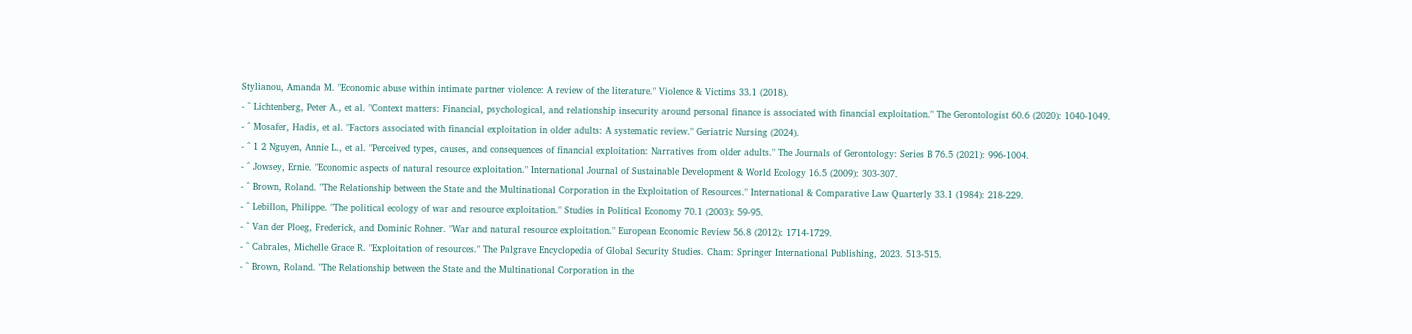Stylianou, Amanda M. "Economic abuse within intimate partner violence: A review of the literature." Violence & Victims 33.1 (2018).
- ^ Lichtenberg, Peter A., et al. "Context matters: Financial, psychological, and relationship insecurity around personal finance is associated with financial exploitation." The Gerontologist 60.6 (2020): 1040-1049.
- ^ Mosafer, Hadis, et al. "Factors associated with financial exploitation in older adults: A systematic review." Geriatric Nursing (2024).
- ^ 1 2 Nguyen, Annie L., et al. "Perceived types, causes, and consequences of financial exploitation: Narratives from older adults." The Journals of Gerontology: Series B 76.5 (2021): 996-1004.
- ^ Jowsey, Ernie. "Economic aspects of natural resource exploitation." International Journal of Sustainable Development & World Ecology 16.5 (2009): 303-307.
- ^ Brown, Roland. "The Relationship between the State and the Multinational Corporation in the Exploitation of Resources." International & Comparative Law Quarterly 33.1 (1984): 218-229.
- ^ Lebillon, Philippe. "The political ecology of war and resource exploitation." Studies in Political Economy 70.1 (2003): 59-95.
- ^ Van der Ploeg, Frederick, and Dominic Rohner. "War and natural resource exploitation." European Economic Review 56.8 (2012): 1714-1729.
- ^ Cabrales, Michelle Grace R. "Exploitation of resources." The Palgrave Encyclopedia of Global Security Studies. Cham: Springer International Publishing, 2023. 513-515.
- ^ Brown, Roland. "The Relationship between the State and the Multinational Corporation in the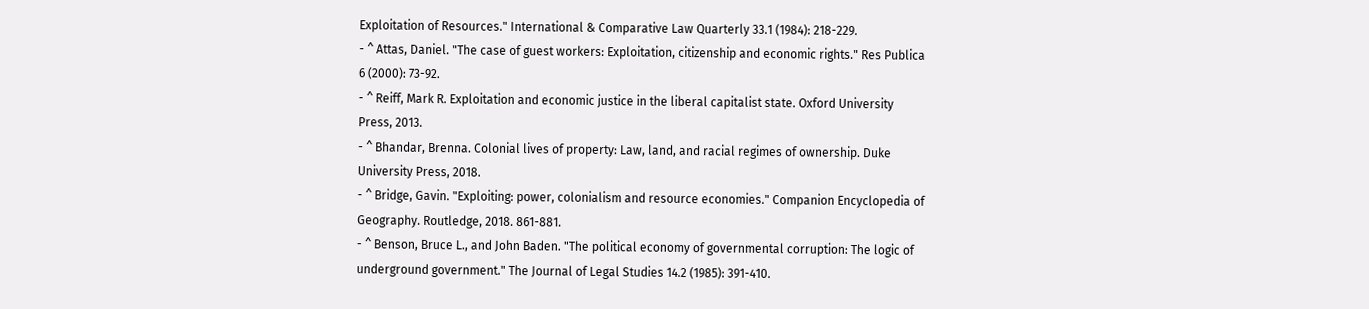Exploitation of Resources." International & Comparative Law Quarterly 33.1 (1984): 218-229.
- ^ Attas, Daniel. "The case of guest workers: Exploitation, citizenship and economic rights." Res Publica 6 (2000): 73-92.
- ^ Reiff, Mark R. Exploitation and economic justice in the liberal capitalist state. Oxford University Press, 2013.
- ^ Bhandar, Brenna. Colonial lives of property: Law, land, and racial regimes of ownership. Duke University Press, 2018.
- ^ Bridge, Gavin. "Exploiting: power, colonialism and resource economies." Companion Encyclopedia of Geography. Routledge, 2018. 861-881.
- ^ Benson, Bruce L., and John Baden. "The political economy of governmental corruption: The logic of underground government." The Journal of Legal Studies 14.2 (1985): 391-410.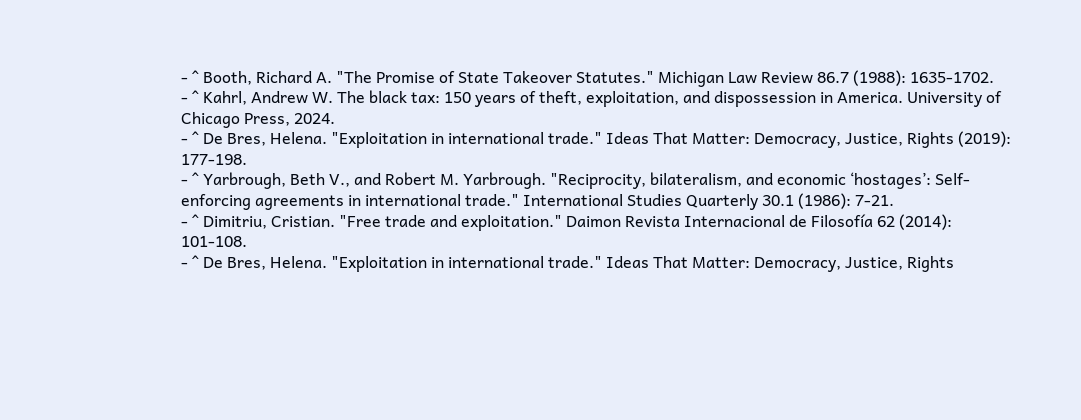- ^ Booth, Richard A. "The Promise of State Takeover Statutes." Michigan Law Review 86.7 (1988): 1635-1702.
- ^ Kahrl, Andrew W. The black tax: 150 years of theft, exploitation, and dispossession in America. University of Chicago Press, 2024.
- ^ De Bres, Helena. "Exploitation in international trade." Ideas That Matter: Democracy, Justice, Rights (2019): 177-198.
- ^ Yarbrough, Beth V., and Robert M. Yarbrough. "Reciprocity, bilateralism, and economic ‘hostages’: Self-enforcing agreements in international trade." International Studies Quarterly 30.1 (1986): 7-21.
- ^ Dimitriu, Cristian. "Free trade and exploitation." Daimon Revista Internacional de Filosofía 62 (2014): 101-108.
- ^ De Bres, Helena. "Exploitation in international trade." Ideas That Matter: Democracy, Justice, Rights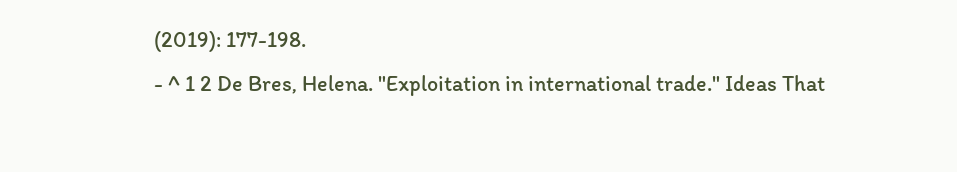(2019): 177-198.
- ^ 1 2 De Bres, Helena. "Exploitation in international trade." Ideas That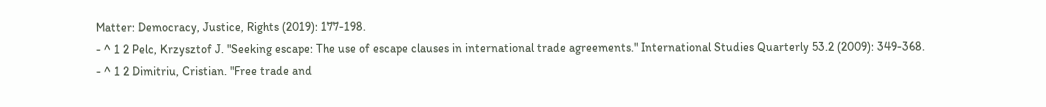Matter: Democracy, Justice, Rights (2019): 177-198.
- ^ 1 2 Pelc, Krzysztof J. "Seeking escape: The use of escape clauses in international trade agreements." International Studies Quarterly 53.2 (2009): 349-368.
- ^ 1 2 Dimitriu, Cristian. "Free trade and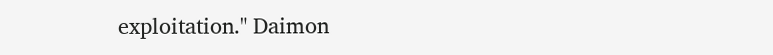exploitation." Daimon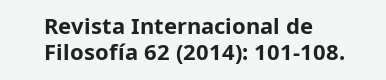Revista Internacional de Filosofía 62 (2014): 101-108.